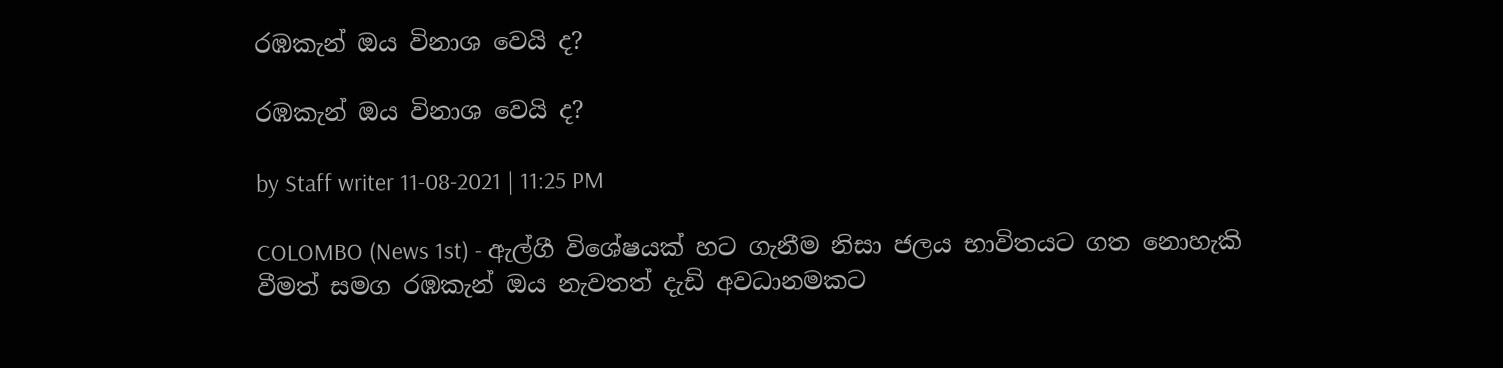රඹකැන් ඔය විනාශ වෙයි ද?

රඹකැන් ඔය විනාශ වෙයි ද?

by Staff writer 11-08-2021 | 11:25 PM

COLOMBO (News 1st) - ඇල්ගී විශේෂයක් හට ගැනීම නිසා ජලය භාවිතයට ගත නොහැකි වීමත් සමග රඹකැන් ඔය නැවතත් දැඩි අවධානමකට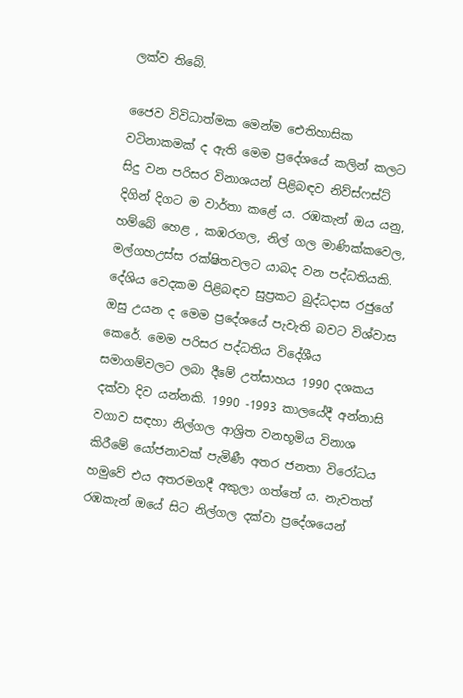ලක්ව තිබේ.

ජෛව විවිධාත්මක මෙන්ම ඓතිහාසික වටිනාකමක් ද ඇති මෙම ප්‍රදේශයේ කලින් කලට සිදු වන පරිසර විනාශයන් පිළිබඳව නිව්ස්ෆස්ට් දිගින් දිගට ම වාර්තා කළේ ය. රඹකැන් ඔය යනු, හම්බේ හෙළ , කඹරගල, නිල් ගල මාණික්කවෙල, මල්ගහඋස්ස රක්ෂිතවලට යාබද වන පද්ධතියකි. දේශිය වෙදකම පිළිබඳව සුප්‍රකට බුද්ධදාස රජුගේ ඔසු උයන ද මෙම ප්‍රදේශයේ පැවැති බවට විශ්වාස කෙරේ. මෙම පරිසර පද්ධතිය විදේශීය සමාගම්වලට ලබා දීමේ උත්සාහය 1990 දශකය දක්වා දිව යන්නකි. 1990 -1993 කාලයේදී අන්නාසි වගාව සඳහා නිල්ගල ආශ්‍රිත වනභූමිය විනාශ කිරීමේ යෝජනාවක් පැමිණී අතර ජනතා විරෝධය හමුවේ එය අතරමගදී අකුලා ගත්තේ ය. නැවතත් රඹකැන් ඔයේ සිට නිල්ගල දක්වා ප්‍රදේශයෙන්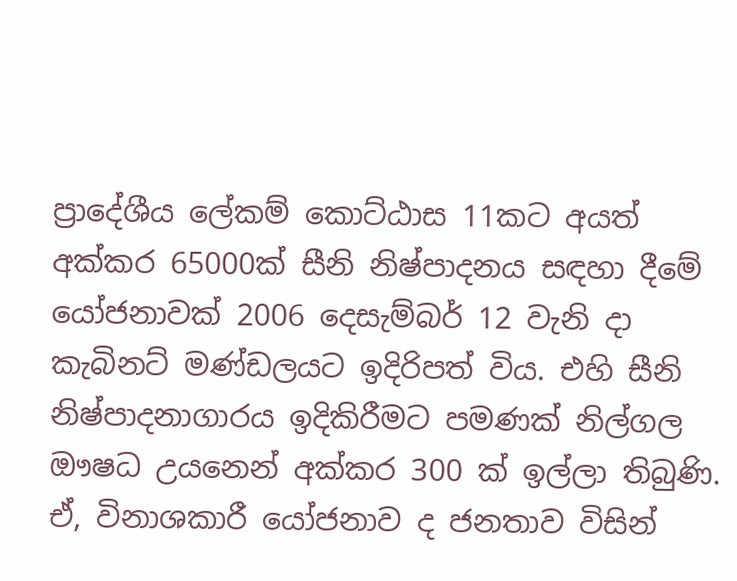ප්‍රාදේශීය ලේකම් කොට්ඨාස 11කට අයත් අක්කර 65000ක් සීනි නිෂ්පාදනය සඳහා දීමේ යෝජනාවක් 2006 දෙසැම්බර් 12 වැනි දා කැබිනට් මණ්ඩලයට ඉදිරිපත් විය. එහි සීනි නිෂ්පාදනාගාරය ඉදිකිරීමට පමණක් නිල්ගල ඖෂධ උයනෙන් අක්කර 300 ක් ඉල්ලා තිබුණි. ඒ, විනාශකාරී යෝජනාව ද ජනතාව විසින්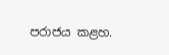පරාජය කළහ.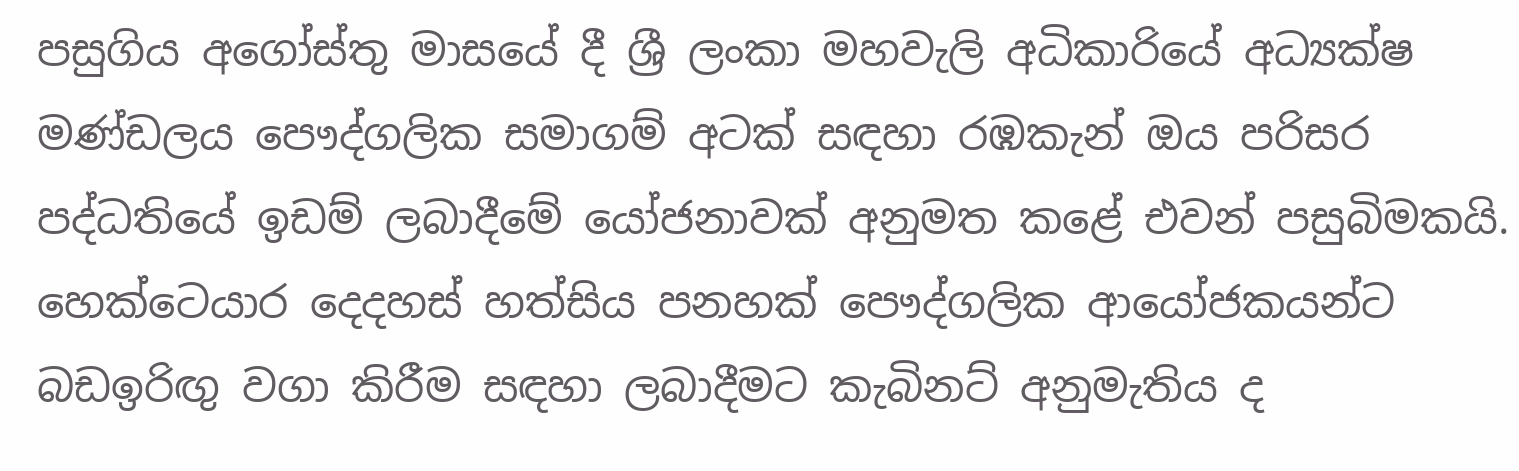පසුගිය අගෝස්තු මාසයේ දී ශ්‍රී ලංකා මහවැලි අධිකාරියේ අධ්‍යක්ෂ මණ්ඩලය පෞද්ගලික සමාගම් අටක් සඳහා රඹකැන් ඔය පරිසර පද්ධතියේ ඉඩම් ලබාදීමේ යෝජනාවක් අනුමත කළේ එවන් පසුබිමකයි. හෙක්ටෙයාර දෙදහස් හත්සිය පනහක් පෞද්ගලික ආයෝජකයන්ට බඩඉරිඟු වගා කිරීම සඳහා ලබාදීමට කැබිනට් අනුමැතිය ද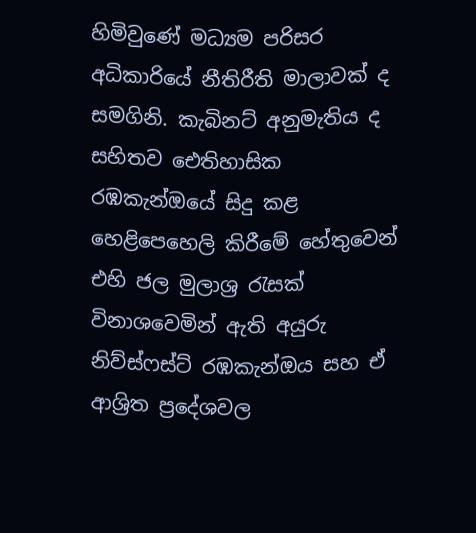හිමිවුණේ මධ්‍යම පරිසර අධිකාරියේ නීතිරීති මාලාවක් ද සමගිනි. කැබිනට් අනුමැතිය ද සහිතව ඓතිහාසික රඹකැන්ඔයේ සිදු කළ හෙළිපෙහෙලි කිරීමේ හේතුවෙන් එහි ජල මුලාශ්‍ර රැසක් විනාශවෙමින් ඇති අයුරු නිව්ස්ෆස්ට් රඹකැන්ඔය සහ ඒ ආශ්‍රිත ප්‍රදේශවල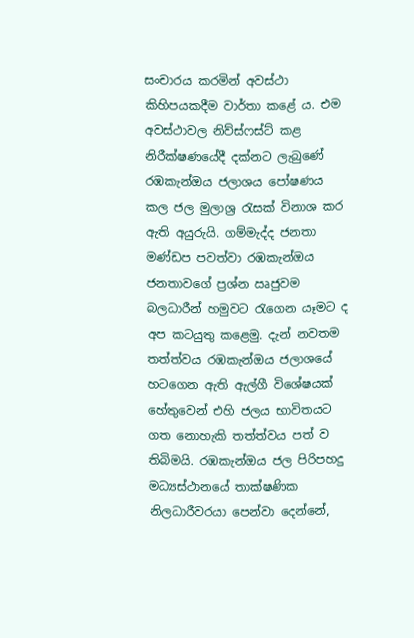සංචාරය කරමින් අවස්ථා කිහිපයකදීම වාර්තා කළේ ය. එම අවස්ථාවල නිව්ස්ෆස්ට් කළ නිරීක්ෂණයේදී දක්නට ලැබුණේ රඹකැන්ඔය ජලාශය පෝෂණය කල ජල මුලාශ්‍ර රැසක් විනාශ කර ඇති අයුරුයි. ගම්මැද්ද ජනතා මණ්ඩප පවත්වා රඹකැන්ඔය ජනතාවගේ ප්‍රශ්න ඍජුවම බලධාරීන් හමුවට රැගෙන යෑමට ද අප කටයුතු කළෙමු. දැන් නවතම තත්ත්වය රඹකැන්ඔය ජලාශයේ හටගෙන ඇති ඇල්ගී විශේෂයක් හේතුවෙන් එහි ජලය භාවිතයට ගත නොහැකි තත්ත්වය පත් ව තිබිමයි. රඹකැන්ඔය ජල පිරිපහදු මධ්‍යස්ථානයේ තාක්ෂණික නිලධාරීවරයා පෙන්වා දෙන්නේ,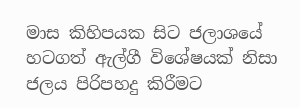මාස කිහිපයක සිට ජලාශයේ හටගත් ඇල්ගී විශේෂයක් නිසා ජලය පිරිපහදු කිරීමට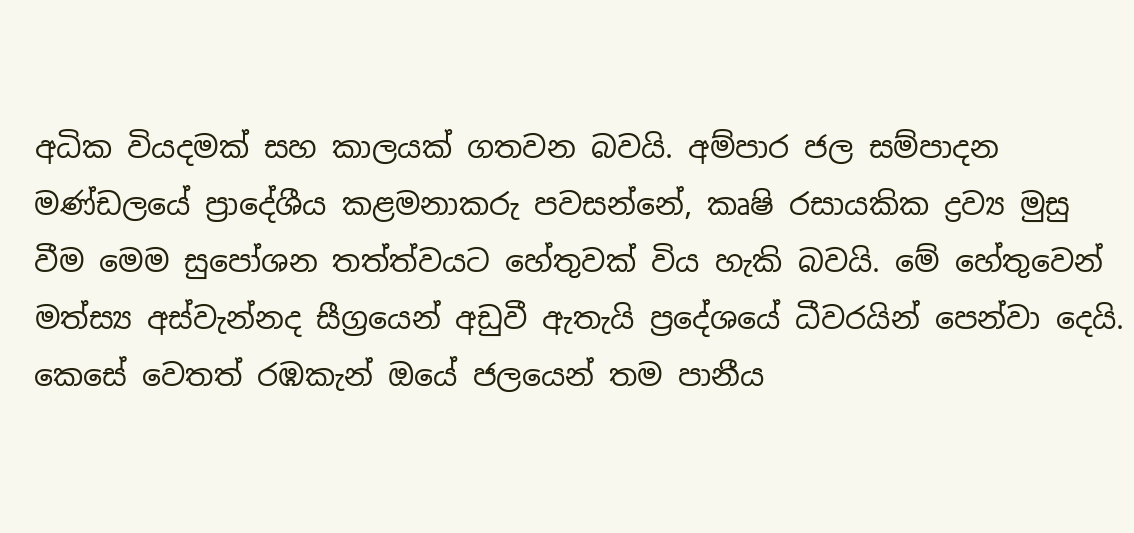අධික වියදමක් සහ කාලයක් ගතවන බවයි. අම්පාර ජල සම්පාදන මණ්ඩලයේ ප්‍රාදේශීය කළමනාකරු පවසන්නේ, කෘෂි රසායකික ද්‍රව්‍ය මුසු වීම මෙම සුපෝශන තත්ත්වයට හේතුවක් විය හැකි බවයි. මේ හේතුවෙන් මත්ස්‍ය අස්වැන්නද සීග්‍රයෙන් අඩුවී ඇතැයි ප්‍රදේශයේ ධීවරයින් පෙන්වා දෙයි. කෙසේ වෙතත් රඹකැන් ඔයේ ජලයෙන් තම පානීය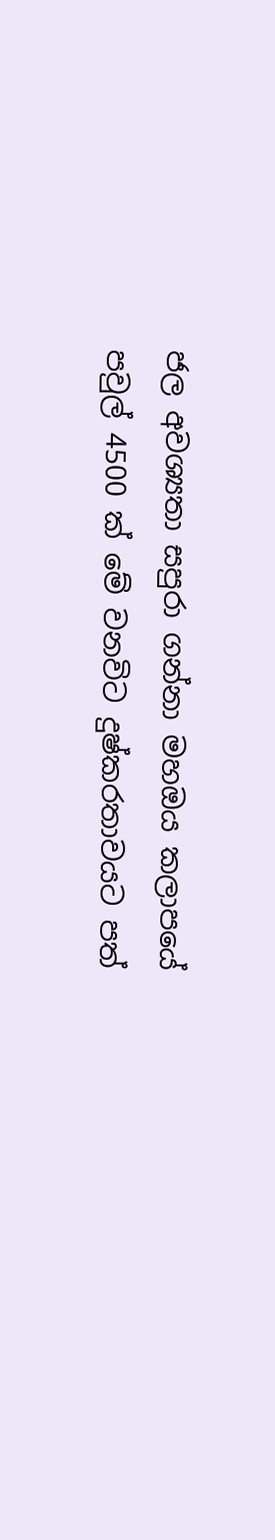ජල අවශ්‍යතා සපුරා ගන්නා මහඔය කලාපයේ පවුල් 4500 ක් මේ වනවිට දුෂ්කරතාවයට පත්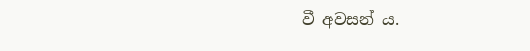වී අවසන් ය.